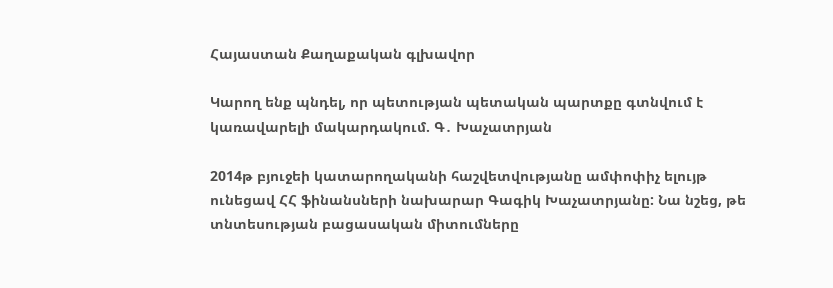Հայաստան Քաղաքական գլխավոր

Կարող ենք պնդել, որ պետության պետական պարտքը գտնվում է կառավարելի մակարդակում. Գ․ Խաչատրյան

2014թ բյուջեի կատարողականի հաշվետվությանը ամփոփիչ ելույթ ունեցավ ՀՀ ֆինանսների նախարար Գագիկ Խաչատրյանը: Նա նշեց, թե տնտեսության բացասական միտումները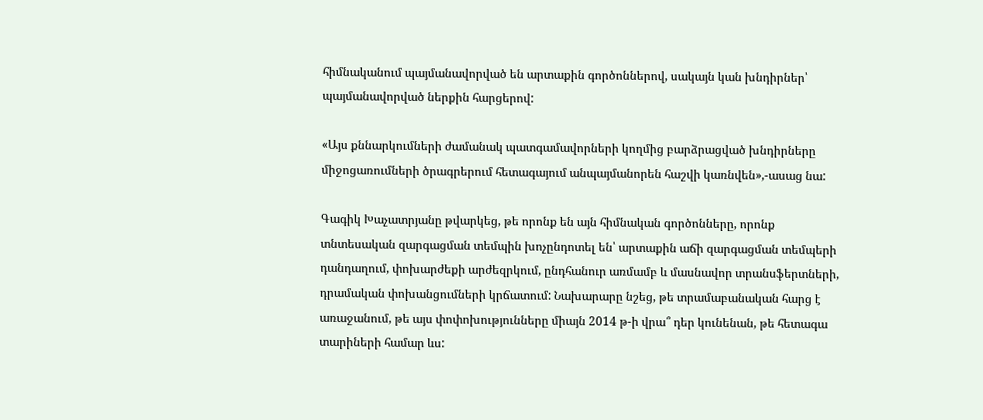հիմնականում պայմանավորված են արտաքին գործոններով, սակայն կան խնդիրներ՝ պայմանավորված ներքին հարցերով:

«Այս քննարկումների ժամանակ պատգամավորների կողմից բարձրացված խնդիրները միջոցառումների ծրագրերում հետագայում անպայմանորեն հաշվի կառնվեն»,-ասաց նա:

Գագիկ Խաչատրյանը թվարկեց, թե որոնք են այն հիմնական գործոնները, որոնք տնտեսական զարգացման տեմպին խոչընդոտել են՝ արտաքին աճի զարգացման տեմպերի դանդաղում, փոխարժեքի արժեզրկում, ընդհանուր առմամբ և մասնավոր տրանսֆերտների, դրամական փոխանցումների կրճատում: Նախարարը նշեց, թե տրամաբանական հարց է առաջանում, թե այս փոփոխությունները միայն 2014 թ-ի վրա՞ դեր կունենան, թե հետագա տարիների համար ևս: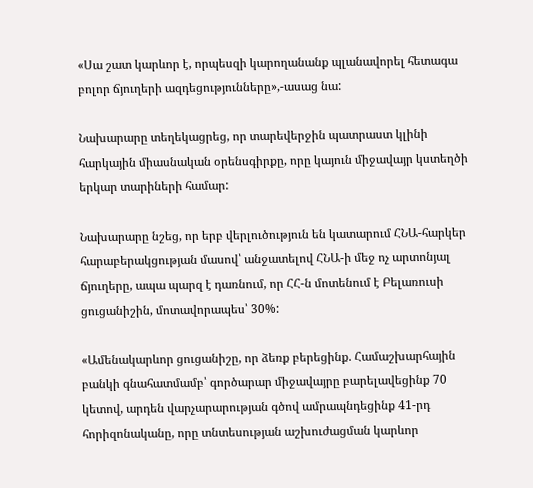«Սա շատ կարևոր է, որպեսզի կարողանանք պլանավորել հետագա բոլոր ճյուղերի ազդեցությունները»,-ասաց նա:

Նախարարը տեղեկացրեց, որ տարեվերջին պատրաստ կլինի հարկային միասնական օրենսգիրքը, որը կայուն միջավայր կստեղծի երկար տարիների համար:

Նախարարը նշեց, որ երբ վերլուծություն են կատարում ՀՆԱ-հարկեր հարաբերակցության մասով՝ անջատելով ՀՆԱ-ի մեջ ոչ արտոնյալ ճյուղերը, ապա պարզ է դառնում, որ ՀՀ-ն մոտենում է Բելառուսի ցուցանիշին, մոտավորապես՝ 30%:

«Ամենակարևոր ցուցանիշը, որ ձեռք բերեցինք. Համաշխարհային բանկի գնահատմամբ՝ գործարար միջավայրը բարելավեցինք 70 կետով, արդեն վարչարարության գծով ամրապնդեցինք 41-րդ հորիզոնականը, որը տնտեսության աշխուժացման կարևոր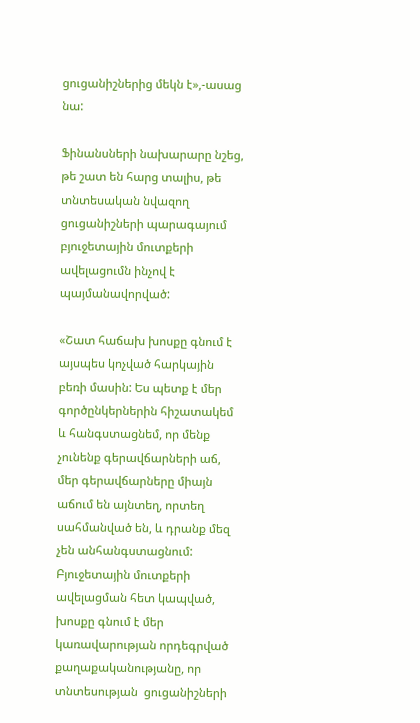ցուցանիշներից մեկն է»,-ասաց նա:

Ֆինանսների նախարարը նշեց, թե շատ են հարց տալիս, թե տնտեսական նվազող ցուցանիշների պարագայում բյուջետային մուտքերի ավելացումն ինչով է պայմանավորված:

«Շատ հաճախ խոսքը գնում է այսպես կոչված հարկային  բեռի մասին: Ես պետք է մեր գործընկերներին հիշատակեմ և հանգստացնեմ, որ մենք չունենք գերավճարների աճ, մեր գերավճարները միայն աճում են այնտեղ, որտեղ սահմանված են, և դրանք մեզ չեն անհանգստացնում: Բյուջետային մուտքերի ավելացման հետ կապված, խոսքը գնում է մեր կառավարության որդեգրված քաղաքականությանը, որ տնտեսության  ցուցանիշների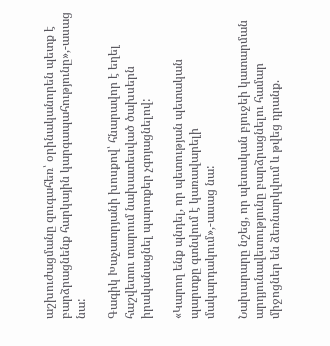աշխուժացմանը զուգահեռ՝ օրինականորեն պետք է բարձրացնենք հարկային կարգապահությունը»,-ասաց նա:

Գագիկ Խաչատրյանի խոսքով՝ հնարավոր է եղել հաշվետու տարում նախատեսված ծախսերն իրականացնել պարտքեր չգոյացնելով:

«Կարող ենք պնդել, որ պետության պետական պարտքը գտնվում է կառավարելի մակարդակում»,-ասաց նա:

Նախարարը նշեց, որ պետական բյուջեի կատարման արդյունավետությունը բարձրացնելու համար միջոցներ են ձեռնարկվում և թվեց դրանք.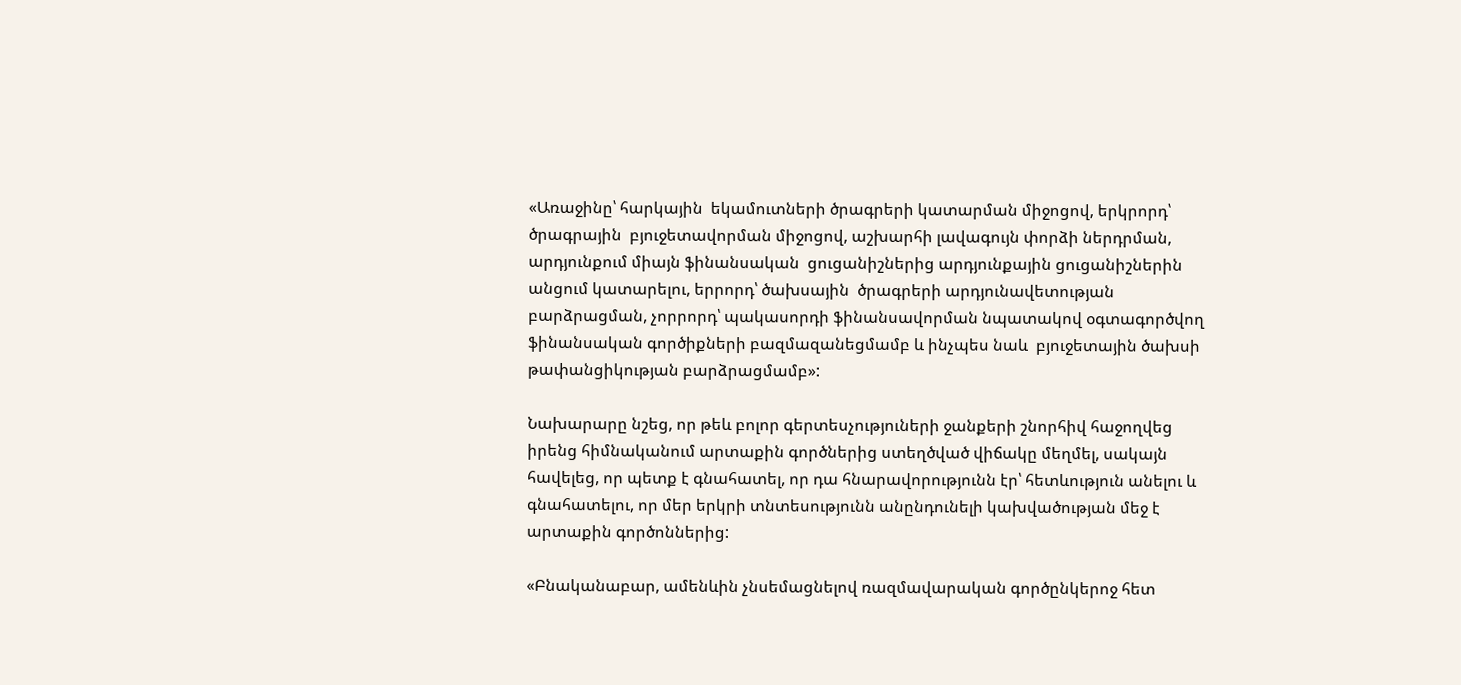«Առաջինը՝ հարկային  եկամուտների ծրագրերի կատարման միջոցով, երկրորդ՝ ծրագրային  բյուջետավորման միջոցով, աշխարհի լավագույն փորձի ներդրման, արդյունքում միայն ֆինանսական  ցուցանիշներից արդյունքային ցուցանիշներին անցում կատարելու, երրորդ՝ ծախսային  ծրագրերի արդյունավետության բարձրացման, չորրորդ՝ պակասորդի ֆինանսավորման նպատակով օգտագործվող  ֆինանսական գործիքների բազմազանեցմամբ և ինչպես նաև  բյուջետային ծախսի թափանցիկության բարձրացմամբ»:

Նախարարը նշեց, որ թեև բոլոր գերտեսչություների ջանքերի շնորհիվ հաջողվեց իրենց հիմնականում արտաքին գործներից ստեղծված վիճակը մեղմել, սակայն հավելեց, որ պետք է գնահատել, որ դա հնարավորությունն էր՝ հետևություն անելու և գնահատելու, որ մեր երկրի տնտեսությունն անընդունելի կախվածության մեջ է արտաքին գործոններից:

«Բնականաբար, ամենևին չնսեմացնելով ռազմավարական գործընկերոջ հետ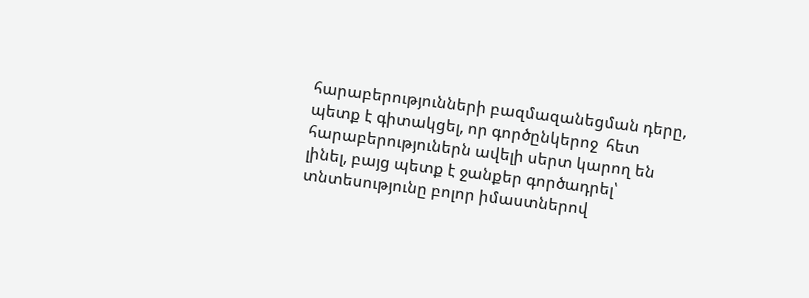հարաբերությունների բազմազանեցման դերը, պետք է գիտակցել, որ գործընկերոջ  հետ հարաբերություներն ավելի սերտ կարող են լինել, բայց պետք է ջանքեր գործադրել՝ տնտեսությունը բոլոր իմաստներով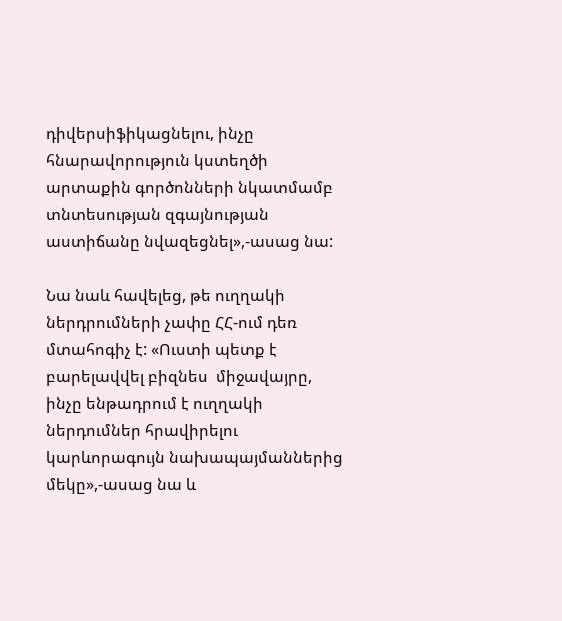դիվերսիֆիկացնելու, ինչը հնարավորություն կստեղծի արտաքին գործոնների նկատմամբ տնտեսության զգայնության աստիճանը նվազեցնել»,-ասաց նա:

Նա նաև հավելեց, թե ուղղակի ներդրումների չափը ՀՀ-ում դեռ մտահոգիչ է: «Ուստի պետք է բարելավվել բիզնես  միջավայրը, ինչը ենթադրում է ուղղակի ներդումներ հրավիրելու կարևորագույն նախապայմաններից մեկը»,-ասաց նա և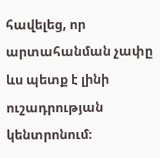հավելեց, որ արտահանման չափը ևս պետք է լինի ուշադրության կենտրոնում։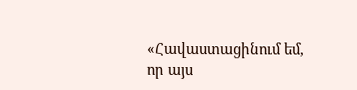«Հավաստացինում եմ, որ այս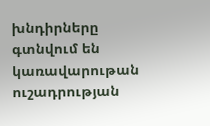խնդիրները գտնվում են կառավարութան ուշադրության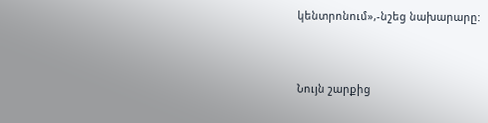կենտրոնում»,-նշեց նախարարը:



Նույն շարքից